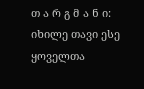თ ა რ გ მ ა ნ ი: იხილე თავი ესე ყოველთა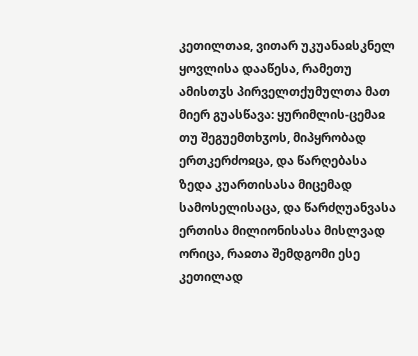კეთილთაჲ, ვითარ უკუანაჲსკნელ ყოვლისა დააწესა, რამეთუ ამისთჳს პირველთქუმულთა მათ მიერ გუასწავა: ყურიმლის-ცემაჲ თუ შეგუემთხჳოს, მიპყრობად ერთკერძოჲცა, და წარღებასა ზედა კუართისასა მიცემად სამოსელისაცა, და წარძღუანვასა ერთისა მილიონისასა მისლვად ორიცა, რაჲთა შემდგომი ესე კეთილად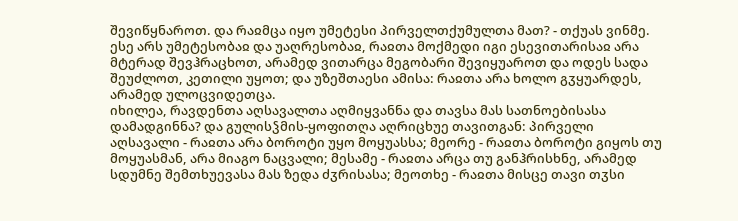შევიწყნაროთ. და რაჲმცა იყო უმეტესი პირველთქუმულთა მათ? - თქუას ვინმე. ესე არს უმეტესობაჲ და უაღრესობაჲ, რაჲთა მოქმედი იგი ესევითარისაჲ არა მტერად შევჰრაცხოთ, არამედ ვითარცა მეგობარი შევიყუაროთ და ოდეს სადა შეუძლოთ, კეთილი უყოთ; და უზეშთაესი ამისა: რაჲთა არა ხოლო გჳყუარდეს, არამედ ულოცვიდეთცა.
იხილეა, რავდენთა აღსავალთა აღმიყვანნა და თავსა მას სათნოებისასა დამადგინნა? და გულისჴმის-ყოფითღა აღრიცხუე თავითგან: პირველი აღსავალი - რაჲთა არა ბოროტი უყო მოყუასსა; მეორე - რაჲთა ბოროტი გიყოს თუ მოყუასმან, არა მიაგო ნაცვალი; მესამე - რაჲთა არცა თუ განჰრისხნე, არამედ სდუმნე შემთხუევასა მას ზედა ძჳრისასა; მეოთხე - რაჲთა მისცე თავი თჳსი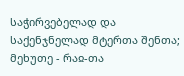საჭირვებელად და საქენჯნელად მტერთა შენთა; მეხუთე - რაჲ-თა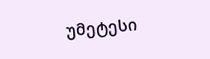უმეტესი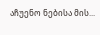აჩუენო ნებისა მის...